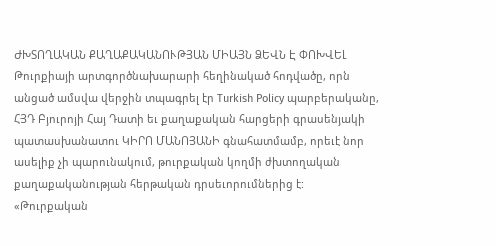ԺԽՏՈՂԱԿԱՆ ՔԱՂԱՔԱԿԱՆՈՒԹՅԱՆ ՄԻԱՅՆ ՁԵՎՆ Է ՓՈԽՎԵԼ
Թուրքիայի արտգործնախարարի հեղինակած հոդվածը, որն անցած ամսվա վերջին տպագրել էր Turkish Policy պարբերականը, ՀՅԴ Բյուրոյի Հայ Դատի եւ քաղաքական հարցերի գրասենյակի պատասխանատու ԿԻՐՈ ՄԱՆՈՅԱՆԻ գնահատմամբ, որեւէ նոր ասելիք չի պարունակում, թուրքական կողմի ժխտողական քաղաքականության հերթական դրսեւորումներից է:
«Թուրքական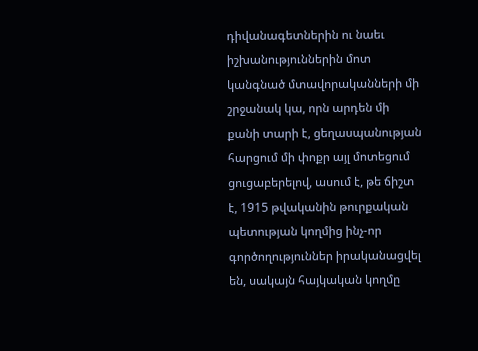դիվանագետներին ու նաեւ իշխանություններին մոտ կանգնած մտավորականների մի շրջանակ կա, որն արդեն մի քանի տարի է, ցեղասպանության հարցում մի փոքր այլ մոտեցում ցուցաբերելով, ասում է, թե ճիշտ է, 1915 թվականին թուրքական պետության կողմից ինչ-որ գործողություններ իրականացվել են, սակայն հայկական կողմը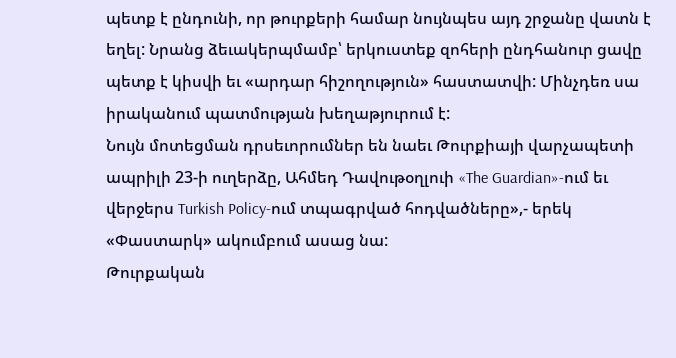պետք է ընդունի, որ թուրքերի համար նույնպես այդ շրջանը վատն է եղել: Նրանց ձեւակերպմամբ՝ երկուստեք զոհերի ընդհանուր ցավը պետք է կիսվի եւ «արդար հիշողություն» հաստատվի: Մինչդեռ սա իրականում պատմության խեղաթյուրում է:
Նույն մոտեցման դրսեւորումներ են նաեւ Թուրքիայի վարչապետի ապրիլի 23-ի ուղերձը, Ահմեդ Դավութօղլուի «The Guardian»-ում եւ վերջերս Turkish Policy-ում տպագրված հոդվածները»,- երեկ «Փաստարկ» ակումբում ասաց նա:
Թուրքական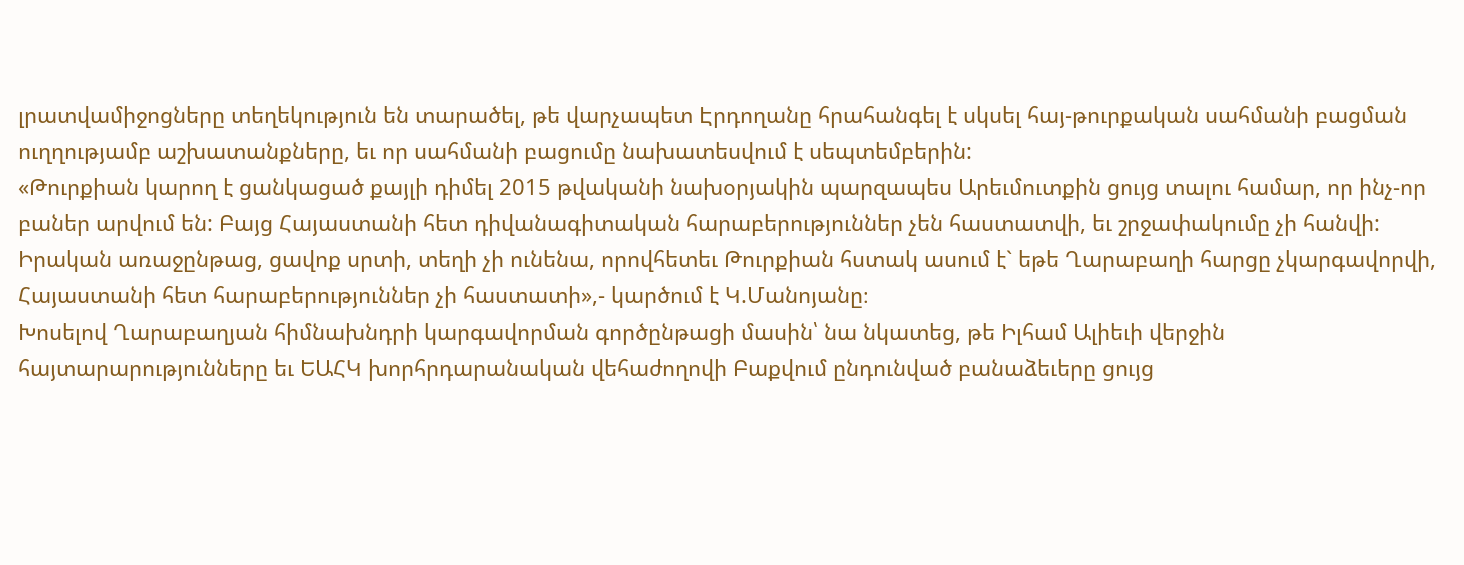լրատվամիջոցները տեղեկություն են տարածել, թե վարչապետ Էրդողանը հրահանգել է սկսել հայ-թուրքական սահմանի բացման ուղղությամբ աշխատանքները, եւ որ սահմանի բացումը նախատեսվում է սեպտեմբերին:
«Թուրքիան կարող է ցանկացած քայլի դիմել 2015 թվականի նախօրյակին պարզապես Արեւմուտքին ցույց տալու համար, որ ինչ-որ բաներ արվում են: Բայց Հայաստանի հետ դիվանագիտական հարաբերություններ չեն հաստատվի, եւ շրջափակումը չի հանվի:
Իրական առաջընթաց, ցավոք սրտի, տեղի չի ունենա, որովհետեւ Թուրքիան հստակ ասում է` եթե Ղարաբաղի հարցը չկարգավորվի, Հայաստանի հետ հարաբերություններ չի հաստատի»,- կարծում է Կ.Մանոյանը։
Խոսելով Ղարաբաղյան հիմնախնդրի կարգավորման գործընթացի մասին՝ նա նկատեց, թե Իլհամ Ալիեւի վերջին հայտարարությունները եւ ԵԱՀԿ խորհրդարանական վեհաժողովի Բաքվում ընդունված բանաձեւերը ցույց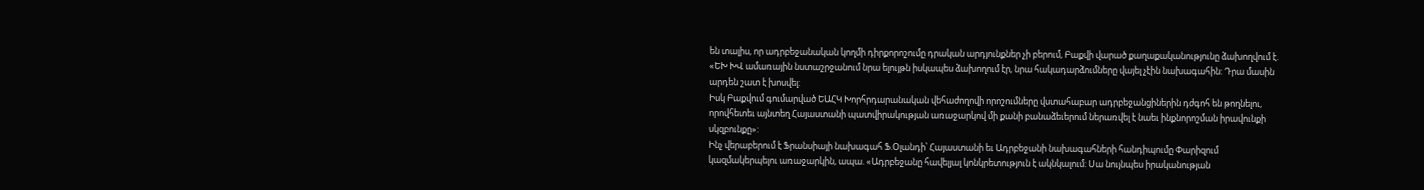են տալիս, որ ադրբեջանական կողմի դիրքորոշումը դրական արդյունքներ չի բերում, Բաքվի վարած քաղաքականությունը ձախողվում է. «ԵԽ ԽՎ ամառային նստաշրջանում նրա ելույթն իսկապես ձախողում էր, նրա հակադարձումները վայել չէին նախագահին: Դրա մասին արդեն շատ է խոսվել:
Իսկ Բաքվում գումարված ԵԱՀԿ Խորհրդարանական վեհաժողովի որոշումները վստահաբար ադրբեջանցիներին դժգոհ են թողնելու, որովհետեւ այնտեղ Հայաստանի պատվիրակության առաջարկով մի քանի բանաձեւերում ներառվել է նաեւ ինքնորոշման իրավունքի սկզբունքը»:
Ինչ վերաբերում է Ֆրանսիայի նախագահ Ֆ.Օլանդի՝ Հայաստանի եւ Ադրբեջանի նախագահների հանդիպումը Փարիզում կազմակերպելու առաջարկին, ապա. «Ադրբեջանը հավելյալ կոնկրետություն է ակնկալում: Սա նույնպես իրականության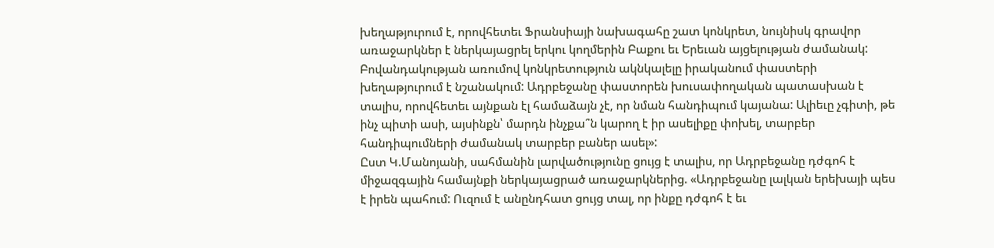խեղաթյուրում է, որովհետեւ Ֆրանսիայի նախագահը շատ կոնկրետ, նույնիսկ գրավոր առաջարկներ է ներկայացրել երկու կողմերին Բաքու եւ Երեւան այցելության ժամանակ:
Բովանդակության առումով կոնկրետություն ակնկալելը իրականում փաստերի խեղաթյուրում է նշանակում: Ադրբեջանը փաստորեն խուսափողական պատասխան է տալիս, որովհետեւ այնքան էլ համաձայն չէ, որ նման հանդիպում կայանա: Ալիեւը չգիտի, թե ինչ պիտի ասի, այսինքն՝ մարդն ինչքա՞ն կարող է իր ասելիքը փոխել, տարբեր հանդիպումների ժամանակ տարբեր բաներ ասել»:
Ըստ Կ.Մանոյանի, սահմանին լարվածությունը ցույց է տալիս, որ Ադրբեջանը դժգոհ է միջազգային համայնքի ներկայացրած առաջարկներից. «Ադրբեջանը լալկան երեխայի պես է իրեն պահում: Ուզում է անընդհատ ցույց տալ, որ ինքը դժգոհ է եւ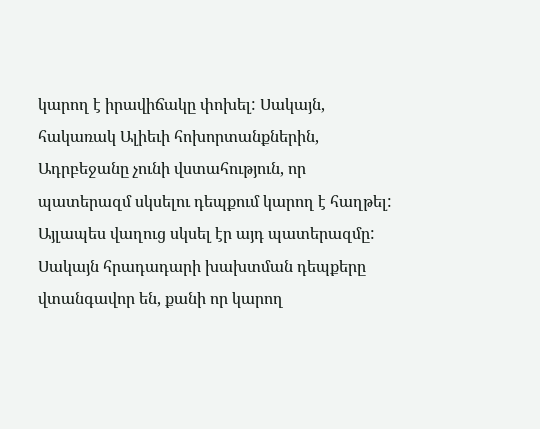կարող է իրավիճակը փոխել: Սակայն, հակառակ Ալիեւի հոխորտանքներին, Ադրբեջանը չունի վստահություն, որ պատերազմ սկսելու դեպքում կարող է հաղթել: Այլապես վաղուց սկսել էր այդ պատերազմը: Սակայն հրադադարի խախտման դեպքերը վտանգավոր են, քանի որ կարող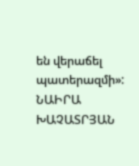են վերաճել պատերազմի»:
ՆԱԻՐԱ ԽԱՉԱՏՐՅԱՆ